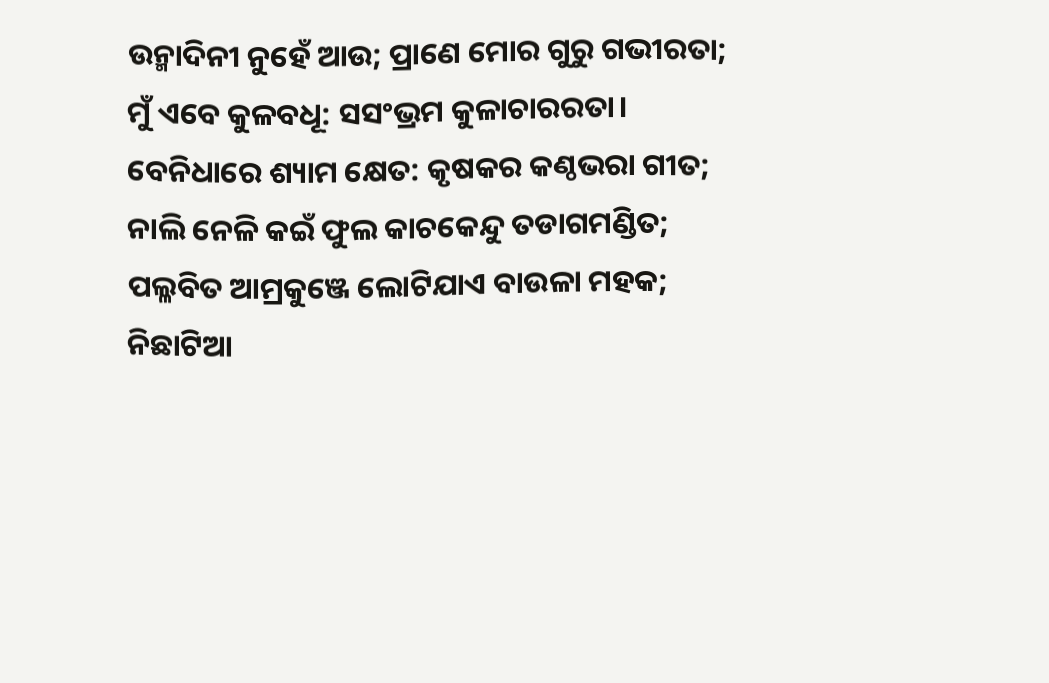ଉନ୍ମାଦିନୀ ନୁହେଁ ଆଉ; ପ୍ରାଣେ ମୋର ଗୁରୁ ଗଭୀରତା;
ମୁଁ ଏବେ କୁଳବଧୂ: ସସଂଭ୍ରମ କୁଳାଚାରରତା।
ବେନିଧାରେ ଶ୍ୟାମ କ୍ଷେତ: କୃଷକର କଣ୍ଠଭରା ଗୀତ;
ନାଲି ନେଳି କଇଁ ଫୁଲ କାଚକେନ୍ଦୁ ତଡାଗମଣ୍ଡିତ;
ପଲ୍ଳବିତ ଆମ୍ରକୁଞ୍ଜେ ଲୋଟିଯାଏ ବାଉଳା ମହକ;
ନିଛାଟିଆ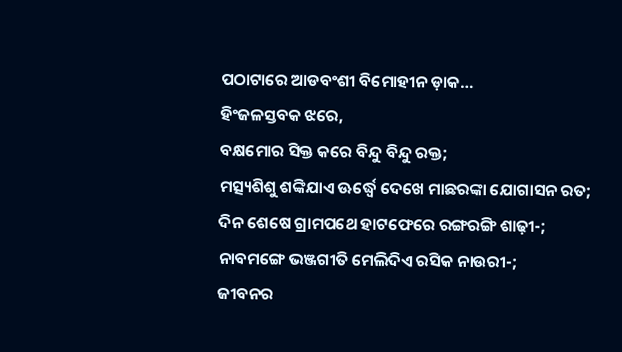ପଠାଟାରେ ଆଡବଂଶୀ ବିମୋହୀନ ଡ଼ାକ…
ହିଂଜଳସ୍ତବକ ଝରେ,
ବକ୍ଷମୋର ସିକ୍ତ କରେ ବିନ୍ଦୁ ବିନ୍ଦୁ ରକ୍ତ;
ମତ୍ସ୍ୟଶିଶୁ ଶଙ୍କିଯାଏ ଊର୍ଦ୍ଧ୍ବେ ଦେଖେ ମାଛରଙ୍କା ଯୋଗାସନ ରତ;
ଦିନ ଶେଷେ ଗ୍ରାମପଥେ ହାଟଫେରେ ରଙ୍ଗରଙ୍ଗି ଶାଢ଼ୀ-;
ନାବମଙ୍ଗେ ଭଞ୍ଜଗୀତି ମେଲିଦିଏ ରସିକ ନାଉରୀ-;
ଜୀବନର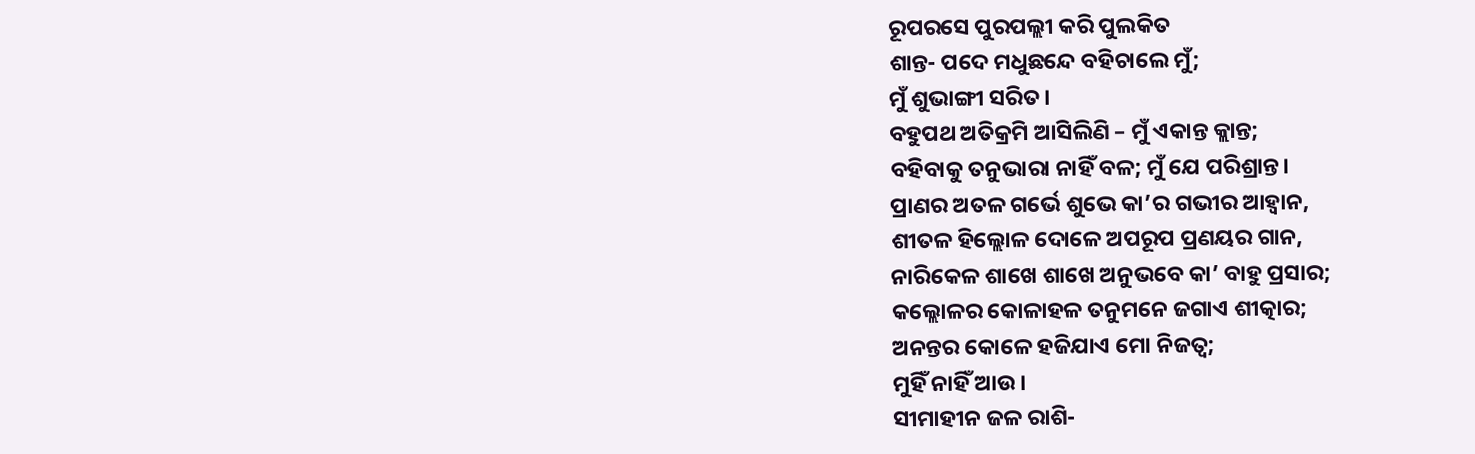ରୂପରସେ ପୁରପଲ୍ଲୀ କରି ପୁଲକିତ
ଶାନ୍ତ- ପଦେ ମଧୁଛନ୍ଦେ ବହିଚାଲେ ମୁଁ;
ମୁଁ ଶୁଭାଙ୍ଗୀ ସରିତ।
ବହୁପଥ ଅତିକ୍ରମି ଆସିଲିଣି – ମୁଁ ଏକାନ୍ତ କ୍ଲାନ୍ତ;
ବହିବାକୁ ତନୁଭାରା ନାହିଁ ବଳ; ମୁଁ ଯେ ପରିଶ୍ରାନ୍ତ।
ପ୍ରାଣର ଅତଳ ଗର୍ଭେ ଶୁଭେ କା’ର ଗଭୀର ଆହ୍ବାନ,
ଶୀତଳ ହିଲ୍ଲୋଳ ଦୋଳେ ଅପରୂପ ପ୍ରଣୟର ଗାନ,
ନାରିକେଳ ଶାଖେ ଶାଖେ ଅନୁଭବେ କା’ ବାହୁ ପ୍ରସାର;
କଲ୍ଲୋଳର କୋଳାହଳ ତନୁମନେ ଜଗାଏ ଶୀତ୍କାର;
ଅନନ୍ତର କୋଳେ ହଜିଯାଏ ମୋ ନିଜତ୍ବ;
ମୁହିଁ ନାହିଁ ଆଉ।
ସୀମାହୀନ ଜଳ ରାଶି-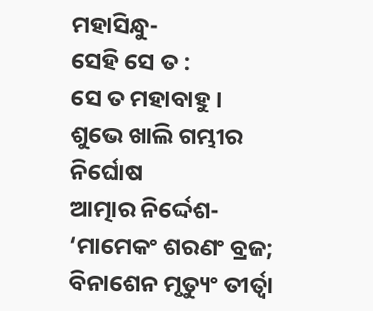ମହାସିନ୍ଧୁ-
ସେହି ସେ ତ :
ସେ ତ ମହାବାହୁ।
ଶୁଭେ ଖାଲି ଗମ୍ଭୀର ନିର୍ଘୋଷ
ଆତ୍ମାର ନିର୍ଦ୍ଦେଶ-
‘ମାମେକଂ ଶରଣଂ ବ୍ରଜ;
ବିନାଶେନ ମୃତ୍ୟୁଂ ତୀର୍ତ୍ବା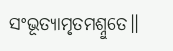ସଂଭୂତ୍ୟାମୃତମଶ୍ନୁତେ॥